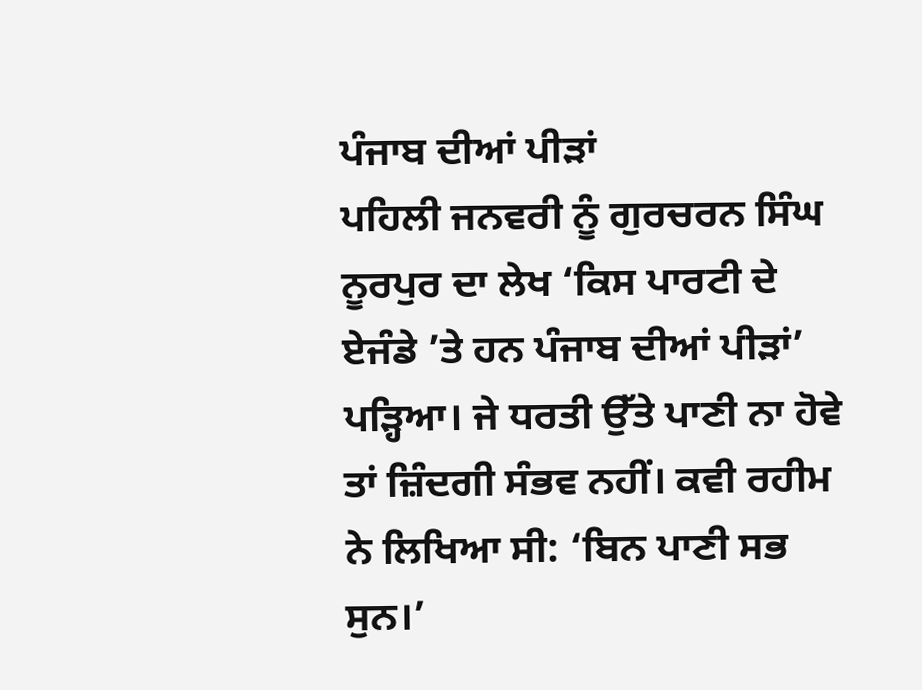ਪੰਜਾਬ ਦੀਆਂ ਪੀੜਾਂ
ਪਹਿਲੀ ਜਨਵਰੀ ਨੂੰ ਗੁਰਚਰਨ ਸਿੰਘ ਨੂਰਪੁਰ ਦਾ ਲੇਖ ‘ਕਿਸ ਪਾਰਟੀ ਦੇ ਏਜੰਡੇ ’ਤੇ ਹਨ ਪੰਜਾਬ ਦੀਆਂ ਪੀੜਾਂ’ ਪੜ੍ਹਿਆ। ਜੇ ਧਰਤੀ ਉੱਤੇ ਪਾਣੀ ਨਾ ਹੋਵੇ ਤਾਂ ਜ਼ਿੰਦਗੀ ਸੰਭਵ ਨਹੀਂ। ਕਵੀ ਰਹੀਮ ਨੇ ਲਿਖਿਆ ਸੀ: ‘ਬਿਨ ਪਾਣੀ ਸਭ ਸੁਨ।’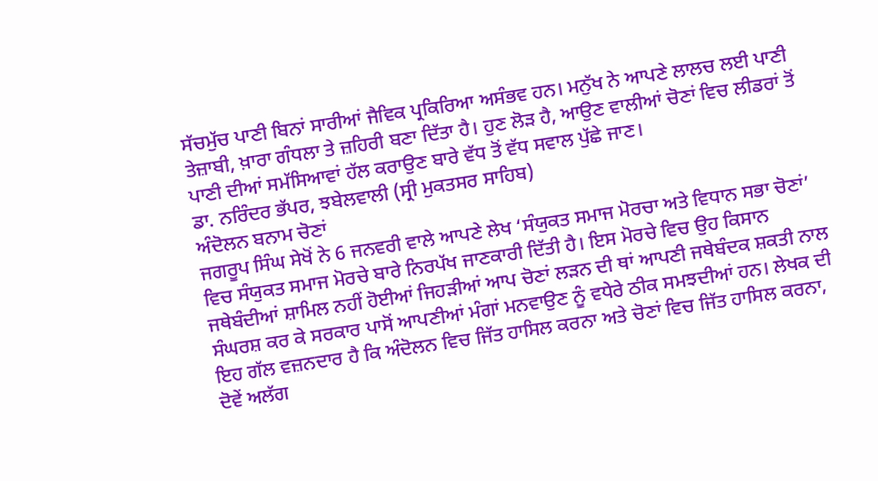ਸੱਚਮੁੱਚ ਪਾਣੀ ਬਿਨਾਂ ਸਾਰੀਆਂ ਜੈਵਿਕ ਪ੍ਰਕਿਰਿਆ ਅਸੰਭਵ ਹਨ। ਮਨੁੱਖ ਨੇ ਆਪਣੇ ਲਾਲਚ ਲਈ ਪਾਣੀ ਤੇਜ਼ਾਬੀ, ਖ਼ਾਰਾ ਗੰਧਲਾ ਤੇ ਜ਼ਹਿਰੀ ਬਣਾ ਦਿੱਤਾ ਹੈ। ਹੁਣ ਲੋੜ ਹੈ, ਆਉਣ ਵਾਲੀਆਂ ਚੋਣਾਂ ਵਿਚ ਲੀਡਰਾਂ ਤੋਂ ਪਾਣੀ ਦੀਆਂ ਸਮੱਸਿਆਵਾਂ ਹੱਲ ਕਰਾਉਣ ਬਾਰੇ ਵੱਧ ਤੋਂ ਵੱਧ ਸਵਾਲ ਪੁੱਛੇ ਜਾਣ।
ਡਾ. ਨਰਿੰਦਰ ਭੱਪਰ, ਝਬੇਲਵਾਲੀ (ਸ੍ਰੀ ਮੁਕਤਸਰ ਸਾਹਿਬ)
ਅੰਦੋਲਨ ਬਨਾਮ ਚੋਣਾਂ
ਜਗਰੂਪ ਸਿੰਘ ਸੇਖੋਂ ਨੇ 6 ਜਨਵਰੀ ਵਾਲੇ ਆਪਣੇ ਲੇਖ ‘ਸੰਯੁਕਤ ਸਮਾਜ ਮੋਰਚਾ ਅਤੇ ਵਿਧਾਨ ਸਭਾ ਚੋਣਾਂ’ ਵਿਚ ਸੰਯੁਕਤ ਸਮਾਜ ਮੋਰਚੇ ਬਾਰੇ ਨਿਰਪੱਖ ਜਾਣਕਾਰੀ ਦਿੱਤੀ ਹੈ। ਇਸ ਮੋਰਚੇ ਵਿਚ ਉਹ ਕਿਸਾਨ ਜਥੇਬੰਦੀਆਂ ਸ਼ਾਮਿਲ ਨਹੀਂ ਹੋਈਆਂ ਜਿਹੜੀਆਂ ਆਪ ਚੋਣਾਂ ਲੜਨ ਦੀ ਥਾਂ ਆਪਣੀ ਜਥੇਬੰਦਕ ਸ਼ਕਤੀ ਨਾਲ ਸੰਘਰਸ਼ ਕਰ ਕੇ ਸਰਕਾਰ ਪਾਸੋਂ ਆਪਣੀਆਂ ਮੰਗਾਂ ਮਨਵਾਉਣ ਨੂੰ ਵਧੇਰੇ ਠੀਕ ਸਮਝਦੀਆਂ ਹਨ। ਲੇਖਕ ਦੀ ਇਹ ਗੱਲ ਵਜ਼ਨਦਾਰ ਹੈ ਕਿ ਅੰਦੋਲਨ ਵਿਚ ਜਿੱਤ ਹਾਸਿਲ ਕਰਨਾ ਅਤੇ ਚੋਣਾਂ ਵਿਚ ਜਿੱਤ ਹਾਸਿਲ ਕਰਨਾ, ਦੋਵੇਂ ਅਲੱਗ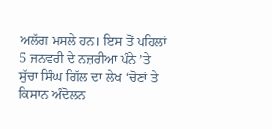ਅਲੱਗ ਮਸਲੇ ਹਨ। ਇਸ ਤੋਂ ਪਹਿਲਾਂ 5 ਜਨਵਰੀ ਦੇ ਨਜ਼ਰੀਆ ਪੰਨੇ ’ਤੇ ਸੁੱਚਾ ਸਿੰਘ ਗਿੱਲ ਦਾ ਲੇਖ ‘ਚੋਣਾਂ ਤੇ ਕਿਸਾਨ ਅੰਦੋਲਨ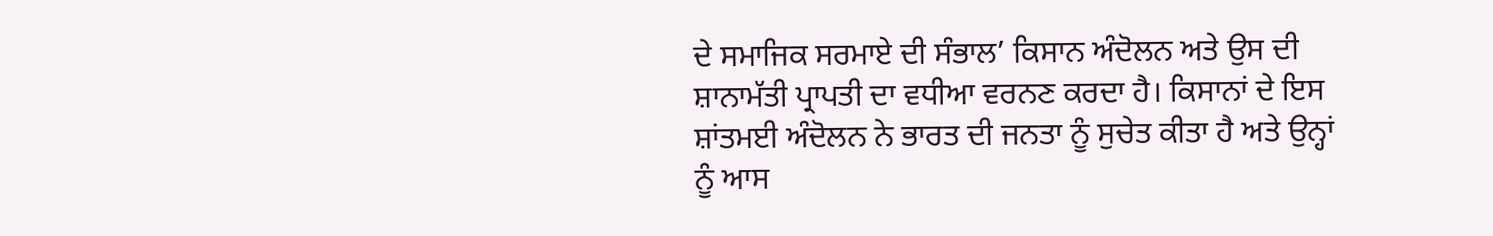ਦੇ ਸਮਾਜਿਕ ਸਰਮਾਏ ਦੀ ਸੰਭਾਲ’ ਕਿਸਾਨ ਅੰਦੋਲਨ ਅਤੇ ਉਸ ਦੀ ਸ਼ਾਨਾਮੱਤੀ ਪ੍ਰਾਪਤੀ ਦਾ ਵਧੀਆ ਵਰਨਣ ਕਰਦਾ ਹੈ। ਕਿਸਾਨਾਂ ਦੇ ਇਸ ਸ਼ਾਂਤਮਈ ਅੰਦੋਲਨ ਨੇ ਭਾਰਤ ਦੀ ਜਨਤਾ ਨੂੰ ਸੁਚੇਤ ਕੀਤਾ ਹੈ ਅਤੇ ਉਨ੍ਹਾਂ ਨੂੰ ਆਸ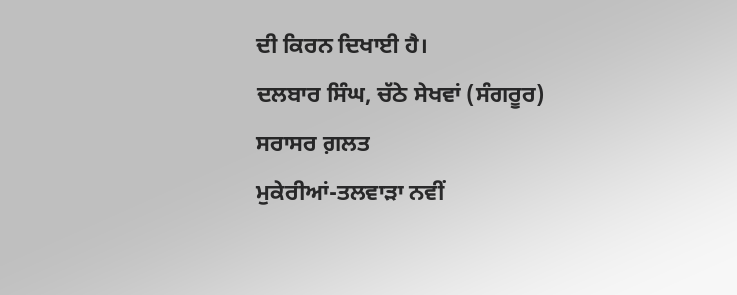ਦੀ ਕਿਰਨ ਦਿਖਾਈ ਹੈ।
ਦਲਬਾਰ ਸਿੰਘ, ਚੱਠੇ ਸੇਖਵਾਂ (ਸੰਗਰੂਰ)
ਸਰਾਸਰ ਗ਼ਲਤ
ਮੁਕੇਰੀਆਂ-ਤਲਵਾੜਾ ਨਵੀਂ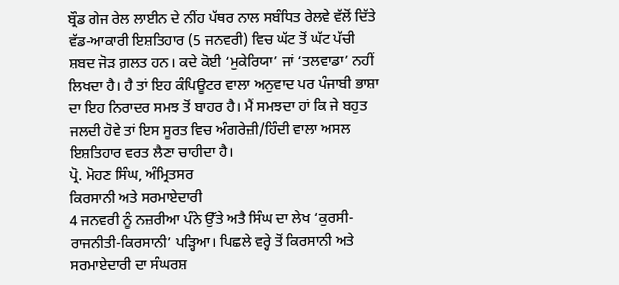ਬ੍ਰੌਡ ਗੇਜ ਰੇਲ ਲਾਈਨ ਦੇ ਨੀਂਹ ਪੱਥਰ ਨਾਲ ਸਬੰਧਿਤ ਰੇਲਵੇ ਵੱਲੋਂ ਦਿੱਤੇ ਵੱਡ-ਆਕਾਰੀ ਇਸ਼ਤਿਹਾਰ (5 ਜਨਵਰੀ) ਵਿਚ ਘੱਟ ਤੋਂ ਘੱਟ ਪੱਚੀ ਸ਼ਬਦ ਜੋੜ ਗ਼ਲਤ ਹਨ। ਕਦੇ ਕੋਈ ‘ਮੁਕੇਰਿਯਾ’ ਜਾਂ ‘ਤਲਵਾਡਾ’ ਨਹੀਂ ਲਿਖਦਾ ਹੈ। ਹੈ ਤਾਂ ਇਹ ਕੰਪਿਊਟਰ ਵਾਲਾ ਅਨੁਵਾਦ ਪਰ ਪੰਜਾਬੀ ਭਾਸ਼ਾ ਦਾ ਇਹ ਨਿਰਾਦਰ ਸਮਝ ਤੋਂ ਬਾਹਰ ਹੈ। ਮੈਂ ਸਮਝਦਾ ਹਾਂ ਕਿ ਜੇ ਬਹੁਤ ਜਲਦੀ ਹੋਵੇ ਤਾਂ ਇਸ ਸੂਰਤ ਵਿਚ ਅੰਗਰੇਜ਼ੀ/ਹਿੰਦੀ ਵਾਲਾ ਅਸਲ ਇਸ਼ਤਿਹਾਰ ਵਰਤ ਲੈਣਾ ਚਾਹੀਦਾ ਹੈ।
ਪ੍ਰੋ. ਮੋਹਣ ਸਿੰਘ, ਅੰਮ੍ਰਿਤਸਰ
ਕਿਰਸਾਨੀ ਅਤੇ ਸਰਮਾਏਦਾਰੀ
4 ਜਨਵਰੀ ਨੂੰ ਨਜ਼ਰੀਆ ਪੰਨੇ ਉੱਤੇ ਅਤੈ ਸਿੰਘ ਦਾ ਲੇਖ ‘ਕੁਰਸੀ-ਰਾਜਨੀਤੀ-ਕਿਰਸਾਨੀ’ ਪੜ੍ਹਿਆ। ਪਿਛਲੇ ਵਰ੍ਹੇ ਤੋਂ ਕਿਰਸਾਨੀ ਅਤੇ ਸਰਮਾਏਦਾਰੀ ਦਾ ਸੰਘਰਸ਼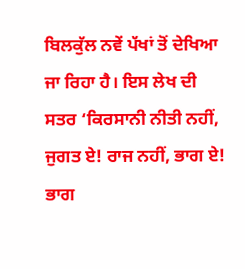ਬਿਲਕੁੱਲ ਨਵੇਂ ਪੱਖਾਂ ਤੋਂ ਦੇਖਿਆ ਜਾ ਰਿਹਾ ਹੈ। ਇਸ ਲੇਖ ਦੀ ਸਤਰ ‘ਕਿਰਸਾਨੀ ਨੀਤੀ ਨਹੀਂ, ਜੁਗਤ ਏ! ਰਾਜ ਨਹੀਂ, ਭਾਗ ਏ! ਭਾਗ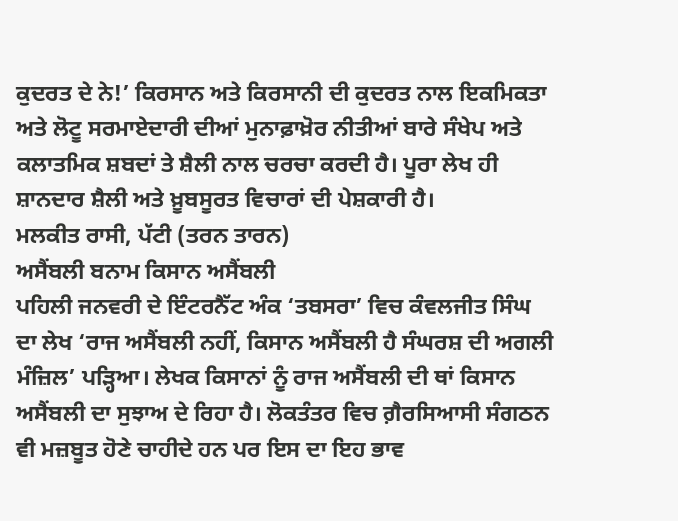ਕੁਦਰਤ ਦੇ ਨੇ!’ ਕਿਰਸਾਨ ਅਤੇ ਕਿਰਸਾਨੀ ਦੀ ਕੁਦਰਤ ਨਾਲ ਇਕਮਿਕਤਾ ਅਤੇ ਲੋਟੂ ਸਰਮਾਏਦਾਰੀ ਦੀਆਂ ਮੁਨਾਫ਼ਾਖ਼ੋਰ ਨੀਤੀਆਂ ਬਾਰੇ ਸੰਖੇਪ ਅਤੇ ਕਲਾਤਮਿਕ ਸ਼ਬਦਾਂ ਤੇ ਸ਼ੈਲੀ ਨਾਲ ਚਰਚਾ ਕਰਦੀ ਹੈ। ਪੂਰਾ ਲੇਖ ਹੀ ਸ਼ਾਨਦਾਰ ਸ਼ੈਲੀ ਅਤੇ ਖ਼ੂਬਸੂਰਤ ਵਿਚਾਰਾਂ ਦੀ ਪੇਸ਼ਕਾਰੀ ਹੈ।
ਮਲਕੀਤ ਰਾਸੀ, ਪੱਟੀ (ਤਰਨ ਤਾਰਨ)
ਅਸੈਂਬਲੀ ਬਨਾਮ ਕਿਸਾਨ ਅਸੈਂਬਲੀ
ਪਹਿਲੀ ਜਨਵਰੀ ਦੇ ਇੰਟਰਨੈੱਟ ਅੰਕ ‘ਤਬਸਰਾ’ ਵਿਚ ਕੰਵਲਜੀਤ ਸਿੰਘ ਦਾ ਲੇਖ ‘ਰਾਜ ਅਸੈਂਬਲੀ ਨਹੀਂ, ਕਿਸਾਨ ਅਸੈਂਬਲੀ ਹੈ ਸੰਘਰਸ਼ ਦੀ ਅਗਲੀ ਮੰਜ਼ਿਲ’ ਪੜ੍ਹਿਆ। ਲੇਖਕ ਕਿਸਾਨਾਂ ਨੂੰ ਰਾਜ ਅਸੈਂਬਲੀ ਦੀ ਥਾਂ ਕਿਸਾਨ ਅਸੈਂਬਲੀ ਦਾ ਸੁਝਾਅ ਦੇ ਰਿਹਾ ਹੈ। ਲੋਕਤੰਤਰ ਵਿਚ ਗ਼ੈਰਸਿਆਸੀ ਸੰਗਠਨ ਵੀ ਮਜ਼ਬੂਤ ਹੋਣੇ ਚਾਹੀਦੇ ਹਨ ਪਰ ਇਸ ਦਾ ਇਹ ਭਾਵ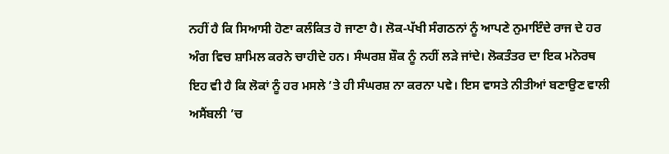ਨਹੀਂ ਹੈ ਕਿ ਸਿਆਸੀ ਹੋਣਾ ਕਲੰਕਿਤ ਹੋ ਜਾਣਾ ਹੈ। ਲੋਕ-ਪੱਖੀ ਸੰਗਠਨਾਂ ਨੂੰ ਆਪਣੇ ਨੁਮਾਇੰਦੇ ਰਾਜ ਦੇ ਹਰ ਅੰਗ ਵਿਚ ਸ਼ਾਮਿਲ ਕਰਨੇ ਚਾਹੀਦੇ ਹਨ। ਸੰਘਰਸ਼ ਸ਼ੌਕ ਨੂੰ ਨਹੀਂ ਲੜੇ ਜਾਂਦੇ। ਲੋਕਤੰਤਰ ਦਾ ਇਕ ਮਨੋਰਥ ਇਹ ਵੀ ਹੈ ਕਿ ਲੋਕਾਂ ਨੂੰ ਹਰ ਮਸਲੇ ’ਤੇ ਹੀ ਸੰਘਰਸ਼ ਨਾ ਕਰਨਾ ਪਵੇ। ਇਸ ਵਾਸਤੇ ਨੀਤੀਆਂ ਬਣਾਉਣ ਵਾਲੀ ਅਸੈਂਬਲੀ ’ਚ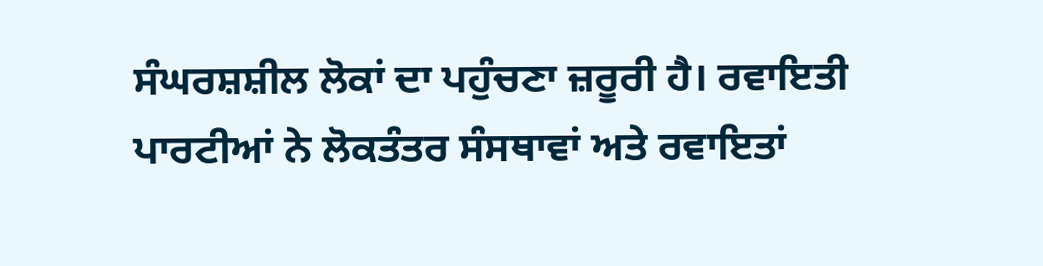ਸੰਘਰਸ਼ਸ਼ੀਲ ਲੋਕਾਂ ਦਾ ਪਹੁੰਚਣਾ ਜ਼ਰੂਰੀ ਹੈ। ਰਵਾਇਤੀ ਪਾਰਟੀਆਂ ਨੇ ਲੋਕਤੰਤਰ ਸੰਸਥਾਵਾਂ ਅਤੇ ਰਵਾਇਤਾਂ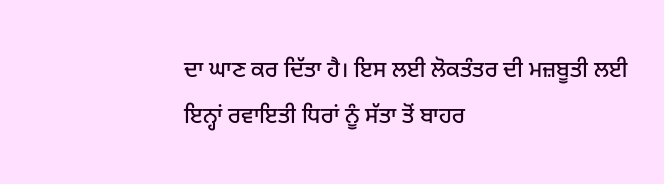ਦਾ ਘਾਣ ਕਰ ਦਿੱਤਾ ਹੈ। ਇਸ ਲਈ ਲੋਕਤੰਤਰ ਦੀ ਮਜ਼ਬੂਤੀ ਲਈ ਇਨ੍ਹਾਂ ਰਵਾਇਤੀ ਧਿਰਾਂ ਨੂੰ ਸੱਤਾ ਤੋਂ ਬਾਹਰ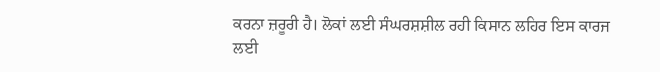ਕਰਨਾ ਜ਼ਰੂਰੀ ਹੈ। ਲੋਕਾਂ ਲਈ ਸੰਘਰਸ਼ਸ਼ੀਲ ਰਹੀ ਕਿਸਾਨ ਲਹਿਰ ਇਸ ਕਾਰਜ ਲਈ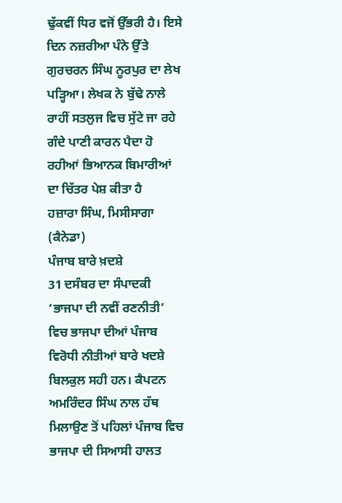ਢੁੱਕਵੀਂ ਧਿਰ ਵਜੋਂ ਉੱਭਰੀ ਹੈ। ਇਸੇ ਦਿਨ ਨਜ਼ਰੀਆ ਪੰਨੇ ਉੱਤੇ ਗੁਰਚਰਨ ਸਿੰਘ ਨੂਰਪੁਰ ਦਾ ਲੇਖ ਪੜ੍ਹਿਆ। ਲੇਖਕ ਨੇ ਬੁੱਢੇ ਨਾਲੇ ਰਾਹੀਂ ਸਤਲੁਜ ਵਿਚ ਸੁੱਟੇ ਜਾ ਰਹੇ ਗੰਦੇ ਪਾਣੀ ਕਾਰਨ ਪੈਦਾ ਹੋ ਰਹੀਆਂ ਭਿਆਨਕ ਬਿਮਾਰੀਆਂ ਦਾ ਚਿੱਤਰ ਪੇਸ਼ ਕੀਤਾ ਹੈ
ਹਜ਼ਾਰਾ ਸਿੰਘ, ਮਿਸੀਸਾਗਾ (ਕੈਨੇਡਾ)
ਪੰਜਾਬ ਬਾਰੇ ਖ਼ਦਸ਼ੇ
31 ਦਸੰਬਰ ਦਾ ਸੰਪਾਦਕੀ ‘ਭਾਜਪਾ ਦੀ ਨਵੀਂ ਰਣਨੀਤੀ’ ਵਿਚ ਭਾਜਪਾ ਦੀਆਂ ਪੰਜਾਬ ਵਿਰੋਧੀ ਨੀਤੀਆਂ ਬਾਰੇ ਖਦਸ਼ੇ ਬਿਲਕੁਲ ਸਹੀ ਹਨ। ਕੈਪਟਨ ਅਮਰਿੰਦਰ ਸਿੰਘ ਨਾਲ ਹੱਥ ਮਿਲਾਉਣ ਤੋਂ ਪਹਿਲਾਂ ਪੰਜਾਬ ਵਿਚ ਭਾਜਪਾ ਦੀ ਸਿਆਸੀ ਹਾਲਤ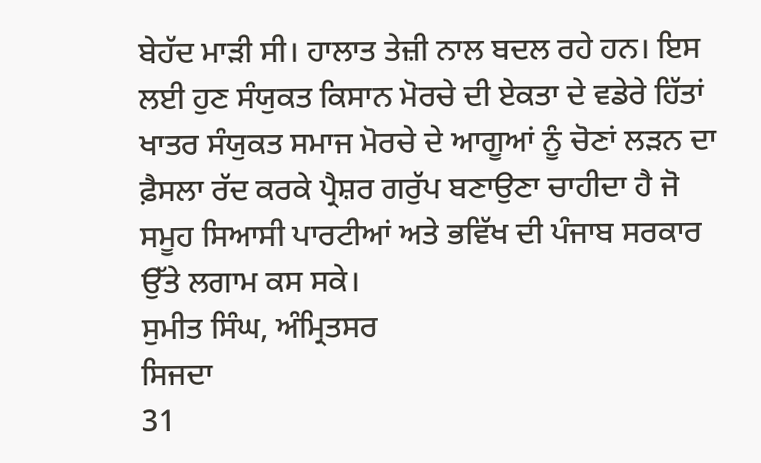ਬੇਹੱਦ ਮਾੜੀ ਸੀ। ਹਾਲਾਤ ਤੇਜ਼ੀ ਨਾਲ ਬਦਲ ਰਹੇ ਹਨ। ਇਸ ਲਈ ਹੁਣ ਸੰਯੁਕਤ ਕਿਸਾਨ ਮੋਰਚੇ ਦੀ ਏਕਤਾ ਦੇ ਵਡੇਰੇ ਹਿੱਤਾਂ ਖਾਤਰ ਸੰਯੁਕਤ ਸਮਾਜ ਮੋਰਚੇ ਦੇ ਆਗੂਆਂ ਨੂੰ ਚੋਣਾਂ ਲੜਨ ਦਾ ਫ਼ੈਸਲਾ ਰੱਦ ਕਰਕੇ ਪ੍ਰੈਸ਼ਰ ਗਰੁੱਪ ਬਣਾਉਣਾ ਚਾਹੀਦਾ ਹੈ ਜੋ ਸਮੂਹ ਸਿਆਸੀ ਪਾਰਟੀਆਂ ਅਤੇ ਭਵਿੱਖ ਦੀ ਪੰਜਾਬ ਸਰਕਾਰ ਉੱਤੇ ਲਗਾਮ ਕਸ ਸਕੇ।
ਸੁਮੀਤ ਸਿੰਘ, ਅੰਮ੍ਰਿਤਸਰ
ਸਿਜਦਾ
31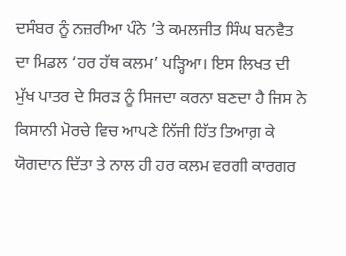ਦਸੰਬਰ ਨੂੰ ਨਜ਼ਰੀਆ ਪੰਨੇ ’ਤੇ ਕਮਲਜੀਤ ਸਿੰਘ ਬਨਵੈਤ ਦਾ ਮਿਡਲ ‘ਹਰ ਹੱਥ ਕਲਮ’ ਪੜ੍ਹਿਆ। ਇਸ ਲਿਖਤ ਦੀ ਮੁੱਖ ਪਾਤਰ ਦੇ ਸਿਰੜ ਨੂੰ ਸਿਜਦਾ ਕਰਨਾ ਬਣਦਾ ਹੈ ਜਿਸ ਨੇ ਕਿਸਾਨੀ ਮੋਰਚੇ ਵਿਚ ਆਪਣੇ ਨਿੱਜੀ ਹਿੱਤ ਤਿਆਗ਼ ਕੇ ਯੋਗਦਾਨ ਦਿੱਤਾ ਤੇ ਨਾਲ ਹੀ ਹਰ ਕਲਮ ਵਰਗੀ ਕਾਰਗਰ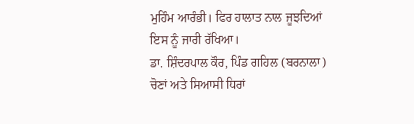ਮੁਹਿੰਮ ਆਰੰਭੀ। ਫਿਰ ਹਾਲਾਤ ਨਾਲ ਜੂਝਦਿਆਂ ਇਸ ਨੂੰ ਜਾਰੀ ਰੱਖਿਆ।
ਡਾ. ਸ਼ਿੰਦਰਪਾਲ ਕੌਰ, ਪਿੰਡ ਗਹਿਲ (ਬਰਨਾਲਾ)
ਚੋਣਾਂ ਅਤੇ ਸਿਆਸੀ ਧਿਰਾਂ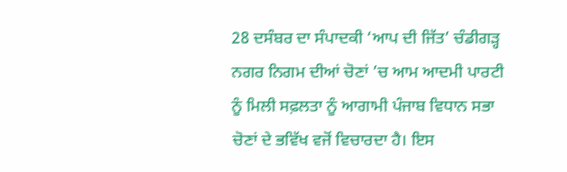28 ਦਸੰਬਰ ਦਾ ਸੰਪਾਦਕੀ ‘ਆਪ ਦੀ ਜਿੱਤ’ ਚੰਡੀਗੜ੍ਹ ਨਗਰ ਨਿਗਮ ਦੀਆਂ ਚੋਣਾਂ ’ਚ ਆਮ ਆਦਮੀ ਪਾਰਟੀ ਨੂੰ ਮਿਲੀ ਸਫ਼ਲਤਾ ਨੂੰ ਆਗਾਮੀ ਪੰਜਾਬ ਵਿਧਾਨ ਸਭਾ ਚੋਣਾਂ ਦੇ ਭਵਿੱਖ ਵਜੋਂ ਵਿਚਾਰਦਾ ਹੈ। ਇਸ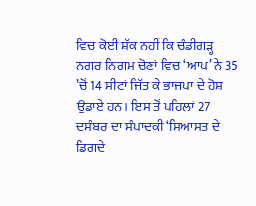ਵਿਚ ਕੋਈ ਸ਼ੱਕ ਨਹੀਂ ਕਿ ਚੰਡੀਗੜ੍ਹ ਨਗਰ ਨਿਗਮ ਚੋਣਾਂ ਵਿਚ ‘ਆਪ’ ਨੇ 35 ’ਚੋਂ 14 ਸੀਟਾਂ ਜਿੱਤ ਕੇ ਭਾਜਪਾ ਦੇ ਹੋਸ਼ ਉਡਾਏ ਹਨ। ਇਸ ਤੋਂ ਪਹਿਲਾਂ 27 ਦਸੰਬਰ ਦਾ ਸੰਪਾਦਕੀ ‘ਸਿਆਸਤ ਦੇ ਡਿਗਦੇ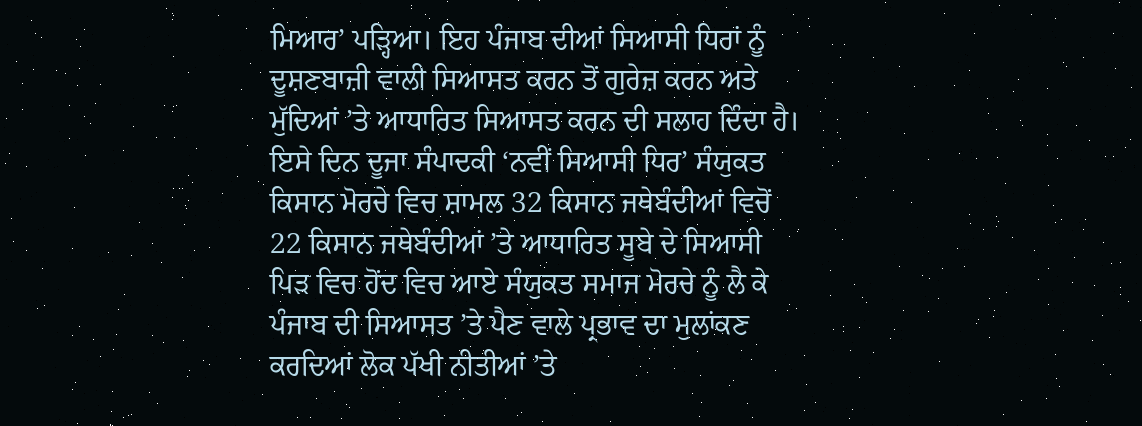ਮਿਆਰ’ ਪੜ੍ਹਿਆ। ਇਹ ਪੰਜਾਬ ਦੀਆਂ ਸਿਆਸੀ ਧਿਰਾਂ ਨੂੰ ਦੂਸ਼ਣਬਾਜ਼ੀ ਵਾਲੀ ਸਿਆਸਤ ਕਰਨ ਤੋਂ ਗੁਰੇਜ਼ ਕਰਨ ਅਤੇ ਮੁੱਦਿਆਂ ’ਤੇ ਆਧਾਰਿਤ ਸਿਆਸਤ ਕਰਨ ਦੀ ਸਲਾਹ ਦਿੰਦਾ ਹੈ। ਇਸੇ ਦਿਨ ਦੂਜਾ ਸੰਪਾਦਕੀ ‘ਨਵੀਂ ਸਿਆਸੀ ਧਿਰ’ ਸੰਯੁਕਤ ਕਿਸਾਨ ਮੋਰਚੇ ਵਿਚ ਸ਼ਾਮਲ 32 ਕਿਸਾਨ ਜਥੇਬੰਦੀਆਂ ਵਿਚੋਂ 22 ਕਿਸਾਨ ਜਥੇਬੰਦੀਆਂ ’ਤੇ ਆਧਾਰਿਤ ਸੂਬੇ ਦੇ ਸਿਆਸੀ ਪਿੜ ਵਿਚ ਹੋਂਦ ਵਿਚ ਆਏ ਸੰਯੁਕਤ ਸਮਾਜ ਮੋਰਚੇ ਨੂੰ ਲੈ ਕੇ ਪੰਜਾਬ ਦੀ ਸਿਆਸਤ ’ਤੇ ਪੈਣ ਵਾਲੇ ਪ੍ਰਭਾਵ ਦਾ ਮੁਲਾਂਕਣ ਕਰਦਿਆਂ ਲੋਕ ਪੱਖੀ ਨੀਤੀਆਂ ’ਤੇ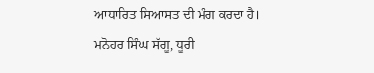ਆਧਾਰਿਤ ਸਿਆਸਤ ਦੀ ਮੰਗ ਕਰਦਾ ਹੈ।
ਮਨੋਹਰ ਸਿੰਘ ਸੱਗੂ, ਧੂਰੀ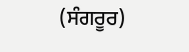(ਸੰਗਰੂਰ)